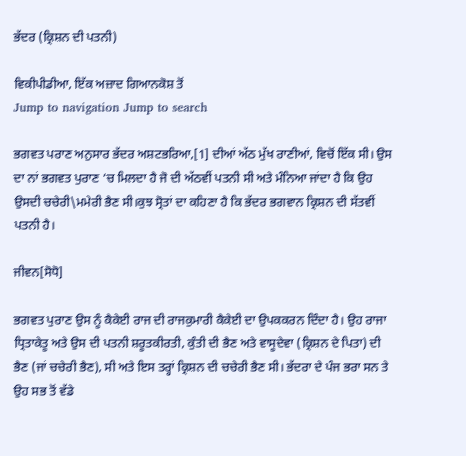ਭੱਦਰ (ਕ੍ਰਿਸ਼ਨ ਦੀ ਪਤਨੀ)

ਵਿਕੀਪੀਡੀਆ, ਇੱਕ ਅਜ਼ਾਦ ਗਿਆਨਕੋਸ਼ ਤੋਂ
Jump to navigation Jump to search

ਭਗਵਤ ਪਰਾਣ ਅਨੁਸਾਰ ਭੱਦਰ ਅਸ਼ਟਭਰਿਆ,[1] ਦੀਆਂ ਅੱਠ ਮੁੱਖ ਰਾਣੀਆਂ, ਵਿਚੋਂ ਇੱਕ ਸੀ। ਉਸ ਦਾ ਨਾਂ ਭਗਵਤ ਪੁਰਾਣ ‘ਚ ਮਿਲਦਾ ਹੈ ਜੋ ਦੀ ਅੱਠਵੀਂ ਪਤਨੀ ਸੀ ਅਤੇ ਮੰਨਿਆ ਜਾਂਦਾ ਹੈ ਕਿ ਉਹ ਉਸਦੀ ਚਚੇਰੀ\ਮਮੇਰੀ ਭੈਣ ਸੀ।ਕੁਝ ਸ੍ਰੋਤਾਂ ਦਾ ਕਹਿਣਾ ਹੈ ਕਿ ਭੱਦਰ ਭਗਵਾਨ ਕ੍ਰਿਸ਼ਨ ਦੀ ਸੱਤਵੀਂ ਪਤਨੀ ਹੈ।

ਜੀਵਨ[ਸੋਧੋ]

ਭਗਵਤ ਪੁਰਾਣ ਉਸ ਨੂੰ ਕੈਕੇਈ ਰਾਜ ਦੀ ਰਾਜਕੁਮਾਰੀ ਕੈਕੇਈ ਦਾ ਉਪਕਕਰਨ ਦਿੰਦਾ ਹੈ। ਉਹ ਰਾਜਾ ਧ੍ਰਿਤਾਕੇਤੂ ਅਤੇ ਉਸ ਦੀ ਪਤਨੀ ਸ਼ਰੂਤਕੀਰਤੀ, ਕੁੰਤੀ ਦੀ ਭੈਣ ਅਤੇ ਵਾਸੂਦੇਵਾ (ਕ੍ਰਿਸ਼ਨ ਦੇ ਪਿਤਾ) ਦੀ ਭੈਣ (ਜਾਂ ਚਚੇਰੀ ਭੈਣ), ਸੀ ਅਤੇ ਇਸ ਤਰ੍ਹਾਂ ਕ੍ਰਿਸ਼ਨ ਦੀ ਚਚੇਰੀ ਭੈਣ ਸੀ। ਭੱਦਰਾ ਦੇ ਪੰਜ ਭਰਾ ਸਨ ਤੇ ਉਹ ਸਭ ਤੋਂ ਵੱਡੇ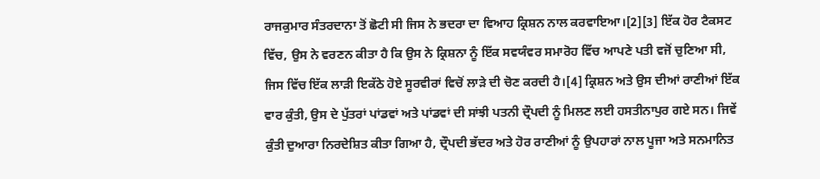ਰਾਜਕੁਮਾਰ ਸੰਤਰਦਾਨਾ ਤੋਂ ਛੋਟੀ ਸੀ ਜਿਸ ਨੇ ਭਦਰਾ ਦਾ ਵਿਆਹ ਕ੍ਰਿਸ਼ਨ ਨਾਲ ਕਰਵਾਇਆ।[2][3] ਇੱਕ ਹੋਰ ਟੈਕਸਟ ਵਿੱਚ, ਉਸ ਨੇ ਵਰਣਨ ਕੀਤਾ ਹੈ ਕਿ ਉਸ ਨੇ ਕ੍ਰਿਸ਼ਨਾ ਨੂੰ ਇੱਕ ਸਵਯੰਵਰ ਸਮਾਰੋਹ ਵਿੱਚ ਆਪਣੇ ਪਤੀ ਵਜੋਂ ਚੁਣਿਆ ਸੀ, ਜਿਸ ਵਿੱਚ ਇੱਕ ਲਾੜੀ ਇਕੱਠੇ ਹੋਏ ਸੂਰਵੀਰਾਂ ਵਿਚੋਂ ਲਾੜੇ ਦੀ ਚੋਣ ਕਰਦੀ ਹੈ।[4] ਕ੍ਰਿਸ਼ਨ ਅਤੇ ਉਸ ਦੀਆਂ ਰਾਣੀਆਂ ਇੱਕ ਵਾਰ ਕੁੰਤੀ, ਉਸ ਦੇ ਪੁੱਤਰਾਂ ਪਾਂਡਵਾਂ ਅਤੇ ਪਾਂਡਵਾਂ ਦੀ ਸਾਂਝੀ ਪਤਨੀ ਦ੍ਰੌਪਦੀ ਨੂੰ ਮਿਲਣ ਲਈ ਹਸਤੀਨਾਪੁਰ ਗਏ ਸਨ। ਜਿਵੇਂ ਕੁੰਤੀ ਦੁਆਰਾ ਨਿਰਦੇਸ਼ਿਤ ਕੀਤਾ ਗਿਆ ਹੈ, ਦ੍ਰੌਪਦੀ ਭੱਦਰ ਅਤੇ ਹੋਰ ਰਾਣੀਆਂ ਨੂੰ ਉਪਹਾਰਾਂ ਨਾਲ ਪੂਜਾ ਅਤੇ ਸਨਮਾਨਿਤ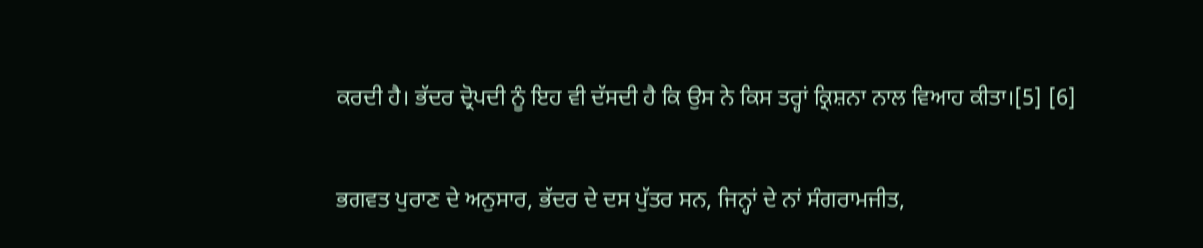ਕਰਦੀ ਹੈ। ਭੱਦਰ ਦ੍ਰੋਪਦੀ ਨੂੰ ਇਹ ਵੀ ਦੱਸਦੀ ਹੈ ਕਿ ਉਸ ਨੇ ਕਿਸ ਤਰ੍ਹਾਂ ਕ੍ਰਿਸ਼ਨਾ ਨਾਲ ਵਿਆਹ ਕੀਤਾ।[5] [6]

ਭਗਵਤ ਪੁਰਾਣ ਦੇ ਅਨੁਸਾਰ, ਭੱਦਰ ਦੇ ਦਸ ਪੁੱਤਰ ਸਨ, ਜਿਨ੍ਹਾਂ ਦੇ ਨਾਂ ਸੰਗਰਾਮਜੀਤ,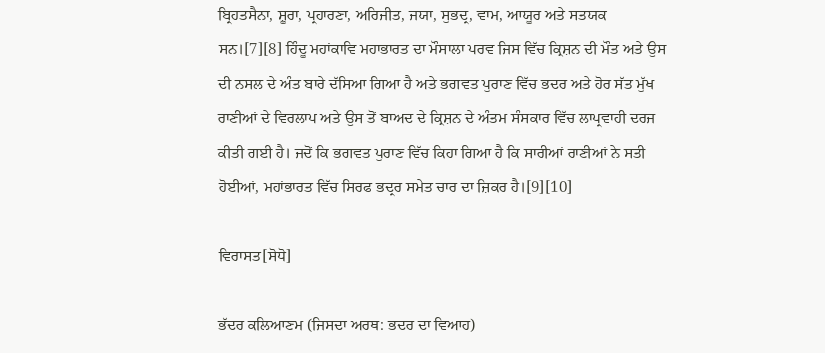ਬ੍ਰਿਹਤਸੈਨਾ, ਸ਼ੂਰਾ, ਪ੍ਰਹਾਰਣਾ, ਅਰਿਜੀਤ, ਜਯਾ, ਸੁਭਦ੍ਰ, ਵਾਮ, ਆਯੂਰ ਅਤੇ ਸਤਯਕ ਸਨ।[7][8] ਹਿੰਦੂ ਮਹਾਂਕਾਵਿ ਮਹਾਭਾਰਤ ਦਾ ਮੌਸਾਲਾ ਪਰਵ ਜਿਸ ਵਿੱਚ ਕ੍ਰਿਸ਼ਨ ਦੀ ਮੌਤ ਅਤੇ ਉਸ ਦੀ ਨਸਲ ਦੇ ਅੰਤ ਬਾਰੇ ਦੱਸਿਆ ਗਿਆ ਹੈ ਅਤੇ ਭਗਵਤ ਪੁਰਾਣ ਵਿੱਚ ਭਦਰ ਅਤੇ ਹੋਰ ਸੱਤ ਮੁੱਖ ਰਾਣੀਆਂ ਦੇ ਵਿਰਲਾਪ ਅਤੇ ਉਸ ਤੋਂ ਬਾਅਦ ਦੇ ਕ੍ਰਿਸ਼ਨ ਦੇ ਅੰਤਮ ਸੰਸਕਾਰ ਵਿੱਚ ਲਾਪ੍ਰਵਾਹੀ ਦਰਜ ਕੀਤੀ ਗਈ ਹੈ। ਜਦੋਂ ਕਿ ਭਗਵਤ ਪੁਰਾਣ ਵਿੱਚ ਕਿਹਾ ਗਿਆ ਹੈ ਕਿ ਸਾਰੀਆਂ ਰਾਣੀਆਂ ਨੇ ਸਤੀ ਹੋਈਆਂ, ਮਹਾਂਭਾਰਤ ਵਿੱਚ ਸਿਰਫ ਭਦ੍ਰਰ ਸਮੇਤ ਚਾਰ ਦਾ ਜ਼ਿਕਰ ਹੈ।[9][10]

ਵਿਰਾਸਤ[ਸੋਧੋ]

ਭੱਦਰ ਕਲਿਆਣਮ (ਜਿਸਦਾ ਅਰਥ: ਭਦਰ ਦਾ ਵਿਆਹ)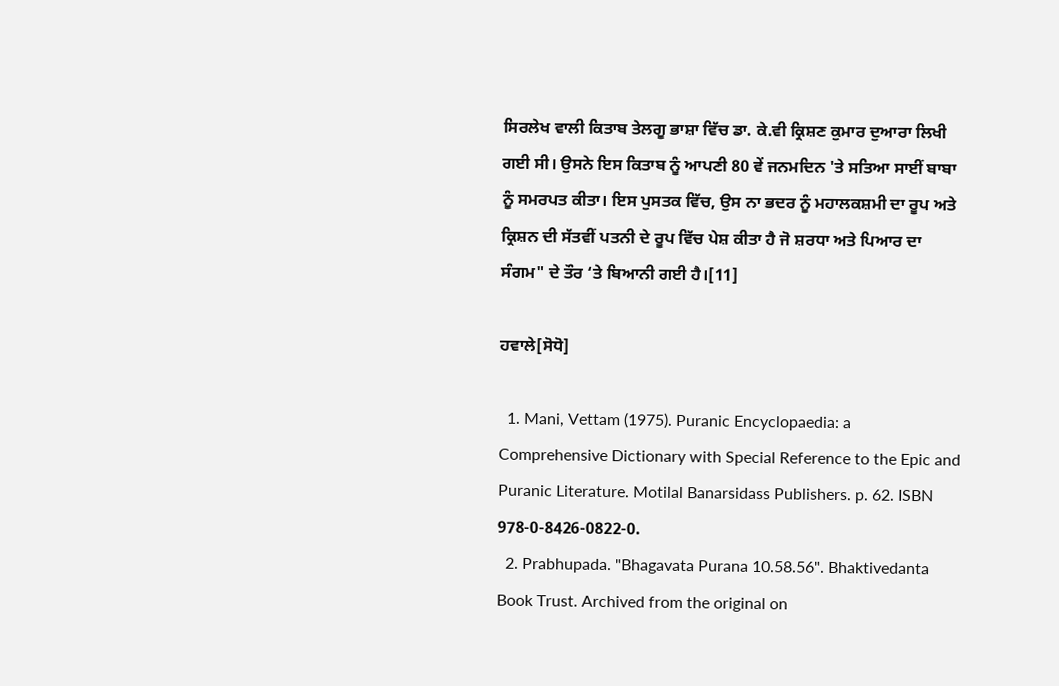ਸਿਰਲੇਖ ਵਾਲੀ ਕਿਤਾਬ ਤੇਲਗੂ ਭਾਸ਼ਾ ਵਿੱਚ ਡਾ. ਕੇ.ਵੀ ਕ੍ਰਿਸ਼ਣ ਕੁਮਾਰ ਦੁਆਰਾ ਲਿਖੀ ਗਈ ਸੀ। ਉਸਨੇ ਇਸ ਕਿਤਾਬ ਨੂੰ ਆਪਣੀ 80 ਵੇਂ ਜਨਮਦਿਨ 'ਤੇ ਸਤਿਆ ਸਾਈਂ ਬਾਬਾ ਨੂੰ ਸਮਰਪਤ ਕੀਤਾ। ਇਸ ਪੁਸਤਕ ਵਿੱਚ, ਉਸ ਨਾ ਭਦਰ ਨੂੰ ਮਹਾਲਕਸ਼ਮੀ ਦਾ ਰੂਪ ਅਤੇ ਕ੍ਰਿਸ਼ਨ ਦੀ ਸੱਤਵੀਂ ਪਤਨੀ ਦੇ ਰੂਪ ਵਿੱਚ ਪੇਸ਼ ਕੀਤਾ ਹੈ ਜੋ ਸ਼ਰਧਾ ਅਤੇ ਪਿਆਰ ਦਾ ਸੰਗਮ" ਦੇ ਤੌਰ ‘ਤੇ ਬਿਆਨੀ ਗਈ ਹੈ।[11]

ਹਵਾਲੇ[ਸੋਧੋ]

  1. Mani, Vettam (1975). Puranic Encyclopaedia: a Comprehensive Dictionary with Special Reference to the Epic and Puranic Literature. Motilal Banarsidass Publishers. p. 62. ISBN 978-0-8426-0822-0.
  2. Prabhupada. "Bhagavata Purana 10.58.56". Bhaktivedanta Book Trust. Archived from the original on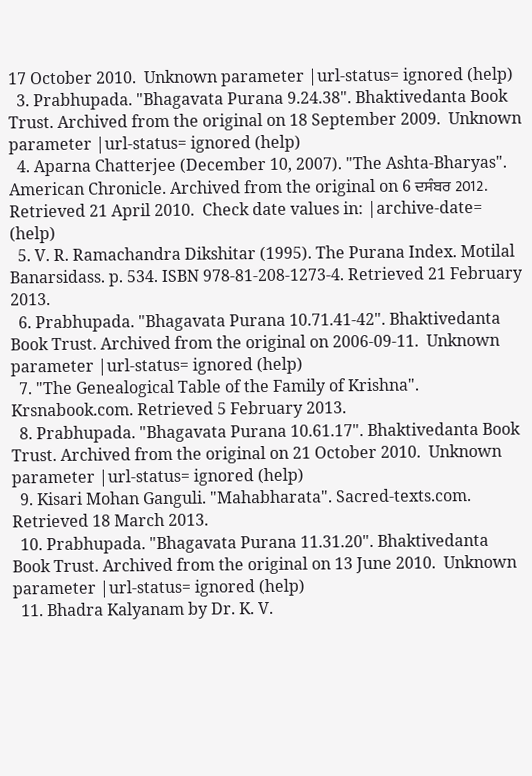17 October 2010.  Unknown parameter |url-status= ignored (help)
  3. Prabhupada. "Bhagavata Purana 9.24.38". Bhaktivedanta Book Trust. Archived from the original on 18 September 2009.  Unknown parameter |url-status= ignored (help)
  4. Aparna Chatterjee (December 10, 2007). "The Ashta-Bharyas". American Chronicle. Archived from the original on 6 ਦਸੰਬਰ 2012. Retrieved 21 April 2010.  Check date values in: |archive-date= (help)
  5. V. R. Ramachandra Dikshitar (1995). The Purana Index. Motilal Banarsidass. p. 534. ISBN 978-81-208-1273-4. Retrieved 21 February 2013.
  6. Prabhupada. "Bhagavata Purana 10.71.41-42". Bhaktivedanta Book Trust. Archived from the original on 2006-09-11.  Unknown parameter |url-status= ignored (help)
  7. "The Genealogical Table of the Family of Krishna". Krsnabook.com. Retrieved 5 February 2013.
  8. Prabhupada. "Bhagavata Purana 10.61.17". Bhaktivedanta Book Trust. Archived from the original on 21 October 2010.  Unknown parameter |url-status= ignored (help)
  9. Kisari Mohan Ganguli. "Mahabharata". Sacred-texts.com. Retrieved 18 March 2013.
  10. Prabhupada. "Bhagavata Purana 11.31.20". Bhaktivedanta Book Trust. Archived from the original on 13 June 2010.  Unknown parameter |url-status= ignored (help)
  11. Bhadra Kalyanam by Dr. K. V.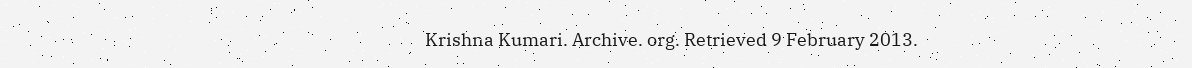Krishna Kumari. Archive. org. Retrieved 9 February 2013.